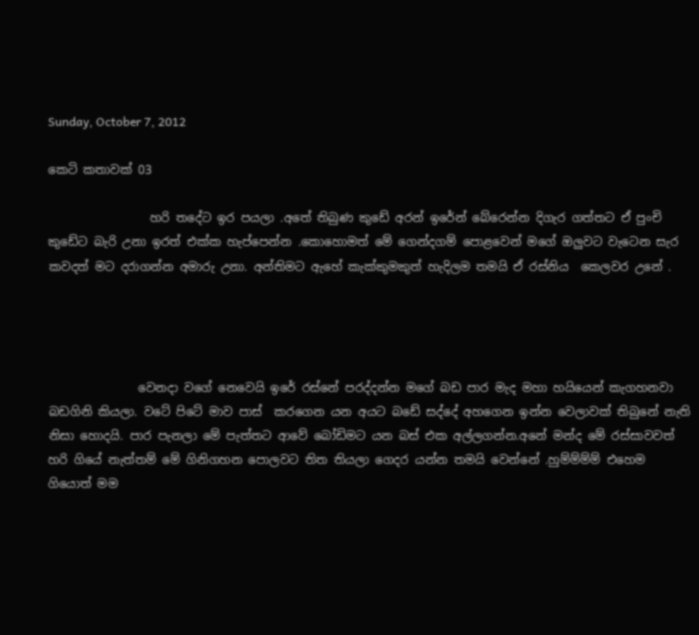Sunday, October 7, 2012

කෙටි කතාවක් 03

                 හරි තදේට ඉර පයලා .අතේ තිබුණ කුඩේ අරන් ඉරේන් බේරෙන්න දිගැර ගත්තට ඒ පුංචි කුඩේට බැරි උනා ඉරත් එක්ක හැප්පෙන්න .කොහොමත් මේ ගෙන්දගම් පොළවෙන් මගේ ඔලුවට වැටෙන සැර කවදත් මට දරාගන්න අමාරු උනා. අන්තිමට ඇහේ කැක්කුමකුත් හැදිලම තමයි ඒ රස්නිය  කෙලවර උනේ .




               වෙනදා වගේ නෙවෙයි ඉරේ රස්නේ පරද්දන්න මගේ බඩ පාර මැද මහා හයියෙන් කැගහනවා බඩගිනි කියලා. වටේ පිටේ මාව පාස්  කරගෙන යන අයට බඩේ සද්දේ අහගෙන ඉන්න වෙලාවක් තිබුනේ නැති නිසා හොදයි. පාර පැනලා මේ පැත්තට ආවේ බෝඩිමට යන බස් එක අල්ලගන්න.අනේ මන්ද මේ රස්සාවවත් හරි ගියේ නැත්තම් මේ ගිනිගහන පොලවට තිත තියලා ගෙදර යන්න තමයි වෙන්නේ .හුම්ම්ම්ම් එහෙම ගියොත් මම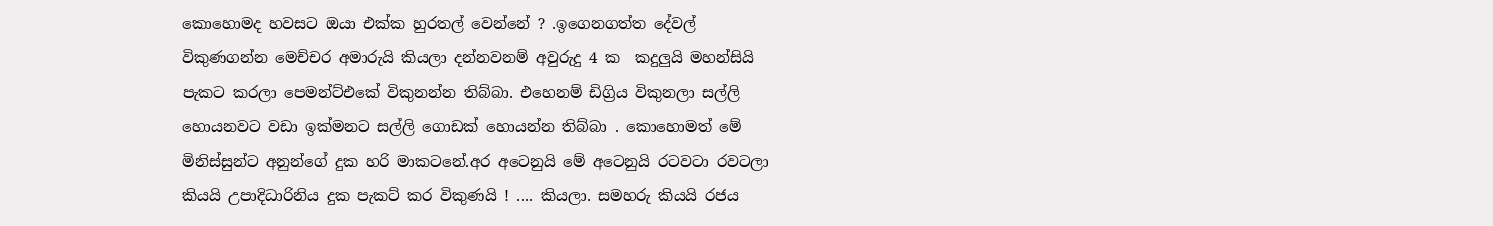කොහොමද හවසට ඔයා එක්ක හුරතල් වෙන්නේ ? .ඉගෙනගත්ත දේවල් විකුණගන්න මෙච්චර අමාරුයි කියලා දන්නවනම් අවුරුදු 4 ක  කදුලුයි මහන්සියි පැකට කරලා පෙමන්ට්එකේ විකුනන්න තිබ්බා. එහෙනම් ඩිග්‍රිය විකුනලා සල්ලි හොයනවට වඩා ඉක්මනට සල්ලි ගොඩක් හොයන්න තිබ්බා . කොහොමත් මේ  මිනිස්සුන්ට අනුන්ගේ දුක හරි මාකටනේ.අර අටෙනුයි මේ අටෙනුයි රටවටා රවටලා කියයි උපාදිධාරිනිය දුක පැකට් කර විකුණයි ! .... කියලා. සමහරු කියයි රජය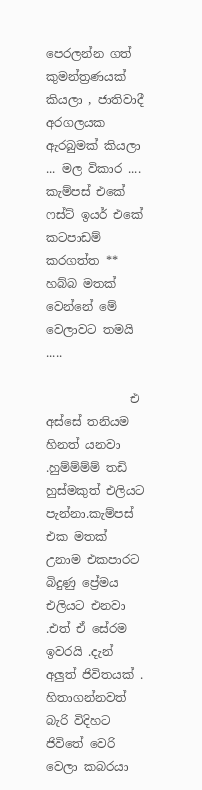පෙරලන්න ගත් කුමන්ත්‍රණයක් කියලා , ජාතිවාදී අරගලයක ඇරබුමක් කියලා ... මල විකාර .... කැම්පස් එකේ ෆස්ට් ඉයර් එකේ කටපාඩම් කරගත්ත ** හබ්බ මතක් වෙන්නේ මේ වෙලාවට තමයි .....

              එ අස්සේ තනියම හිනත් යනවා .හුම්ම්ම්ම් තඩි හුස්මකුත් එලියට පැන්නා.කැම්පස් එක මතක් උනාම එකපාරට බිදුණු ප්‍රේමය එලියට එනවා .එත් ඒ සේරම ඉවරයි .දැන් අලුත් ජිවිතයක් . හිතාගන්නවත් බැරි විදිහට ජිවිතේ වෙරි වෙලා කබරයා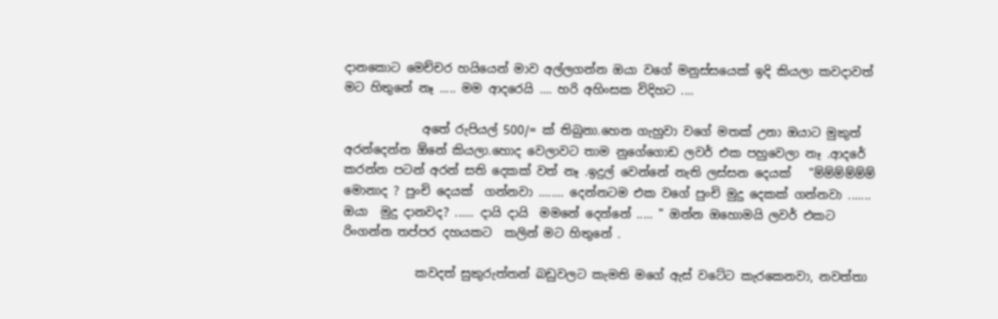දානකොට මෙච්චර හයියෙන් මාව අල්ලගන්න ඔයා වගේ මනුස්සයෙක් ඉදි කියලා කවදාවත් මට හිතුනේ නෑ ..... මම ආදරෙයි .... හරි අහිංසක විදිහට ....

             අතේ රුපියල් 500/= ක් තිබුනා.හෙන ගැහුවා වගේ මතක් උනා ඔයාට මුකුත් අරන්දෙන්න ඕනේ කියලා.හොද වෙලාවට තාම නුගේගොඩ ලවර් එක පහුවෙලා නෑ .ආදරේ කරන්න පටන් අරන් සති දෙකක් වත් නෑ .ඉදුල් වෙන්නේ නැති ලස්සන දෙයක්   "ම්ම්ම්ම්ම්ම් මොනාද ? පුංචි දෙයක්  ගන්නවා ........ දෙන්නටම එක වගේ පුංචි මුදු දෙකක් ගන්නවා ....... ඔයා  මුදු දානවද? ...... දායි දායි  මමනේ දෙන්නේ ..... " ඔන්න ඔහොමයි ලවර් එකට රිංගන්න තප්පර දහයකට  කලින් මට හිතුනේ .

            කවදත් සුකුරුත්තන් බඩුවලට කැමති මගේ ඇස් වටේට කැරකෙනවා, නවත්තා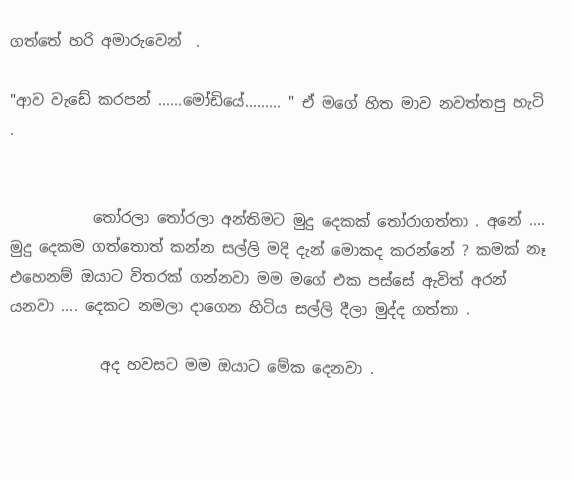ගත්තේ හරි අමාරුවෙන්  .

"ආව වැඩේ කරපන් ......මෝඩියේ......... " ඒ මගේ හිත මාව නවත්තපු හැටි .


           තෝරලා තෝරලා අන්තිමට මුදු දෙකක් තෝරාගත්තා . අනේ .... මුදු දෙකම ගත්තොත් කන්න සල්ලි මදි දැන් මොකද කරන්නේ ? කමක් නෑ එහෙනම් ඔයාට විතරක් ගන්නවා මම මගේ එක පස්සේ ඇවිත් අරන් යනවා .... දෙකට නමලා දාගෙන හිටිය සල්ලි දීලා මුද්ද ගත්තා .

            අද හවසට මම ඔයාට මේක දෙනවා .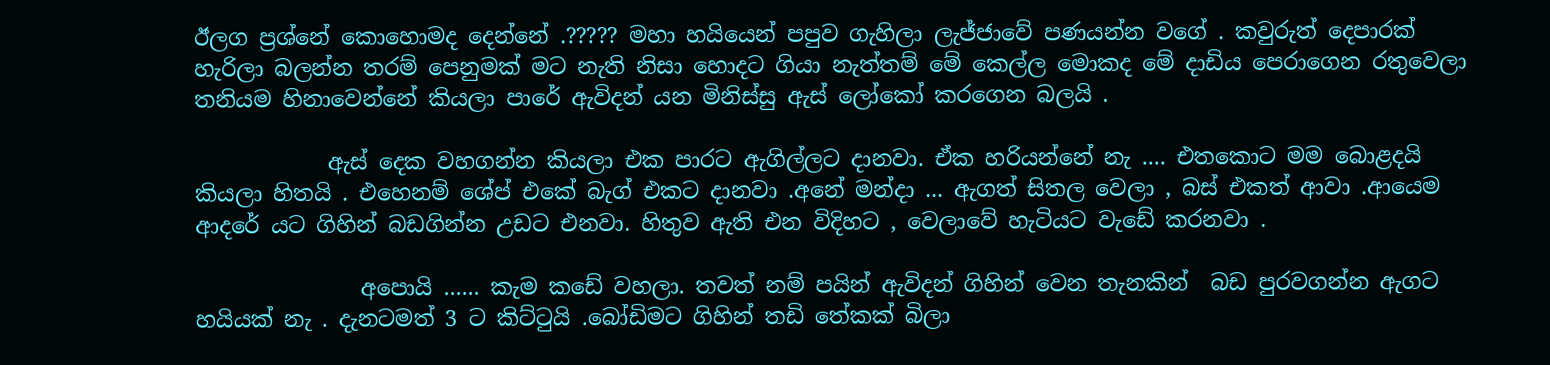ඊලග ප්‍රශ්නේ කොහොමද දෙන්නේ .????? මහා හයියෙන් පපුව ගැහිලා ලැජ්ජාවේ පණයන්න වගේ . කවුරුත් දෙපාරක් හැරිලා බලන්න තරම් පෙනුමක් මට නැති නිසා හොදට ගියා නැත්තම් මේ කෙල්ල මොකද මේ දාඩිය පෙරාගෙන රතුවෙලා තනියම හිනාවෙන්නේ කියලා පාරේ ඇවිදන් යන මිනිස්සු ඇස් ලෝකෝ කරගෙන බලයි .

            ඇස් දෙක වහගන්න කියලා එක පාරට ඇගිල්ලට දානවා. ඒක හරියන්නේ නැ .... එතකොට මම බොළදයි කියලා හිතයි . එහෙනම් ශේප් එකේ බැග් එකට දානවා .අනේ මන්දා ... ඇගත් සිතල වෙලා , බස් එකත් ආවා .ආයෙම ආදරේ යට ගිහින් බඩගින්න උඩට එනවා. හිතුව ඇති එන විදිහට , වෙලාවේ හැටියට වැඩේ කරනවා .

               අපොයි ...... කැම කඩේ වහලා. තවත් නම් පයින් ඇවිදන් ගිහින් වෙන තැනකින්  බඩ පුරවගන්න ඇගට හයියක් නැ . දැනටමත් 3 ට කිට්ටුයි .බෝඩිමට ගිහින් තඩි තේකක් බිලා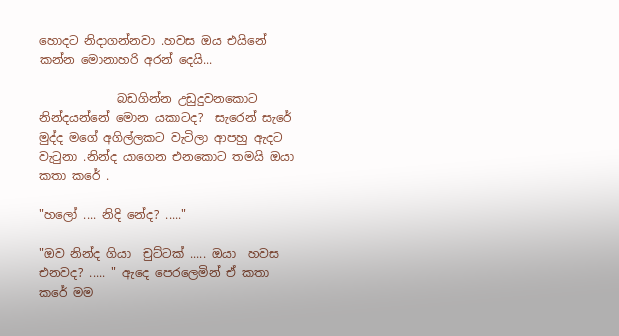හොදට නිදාගන්නවා .හවස ඔය එයිනේ කන්න මොනාහරි අරන් දෙයි...

             බඩගින්න උඩුදුවනකොට නින්දයන්නේ මොන යකාටද?  සැරෙන් සැරේ මුද්ද මගේ අගිල්ලකට වැටිලා ආපහු ඇදට වැටුනා .නින්ද යාගෙන එනකොට තමයි ඔයා කතා කරේ .

"හලෝ .... නිදි නේද? ....."

"ඔව නින්ද ගියා  චුට්ටක් ..... ඔයා  හවස එනවද? ..... " ඇදෙ පෙරලෙමින් ඒ කතා කරේ මම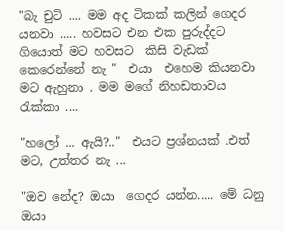"බැ චුටි .... මම අද ටිකක් කලින් ගෙදර යනවා ..... හවසට එන එක පුරුද්දට ගියොත් මට හවසට  කිසි වැඩක් කෙරෙන්නේ නැ "  එයා  එහෙම කියනවා මට ඇහුනා . මම මගේ නිහඩතාවය රැක්කා ....

"හලෝ ... ඇයි?.."  එයට ප්‍රශ්නයක් .එත් මට, උත්තර නැ ...

"ඔව නේද? ඔයා  ගෙදර යන්න..... මේ ධනු ඔයා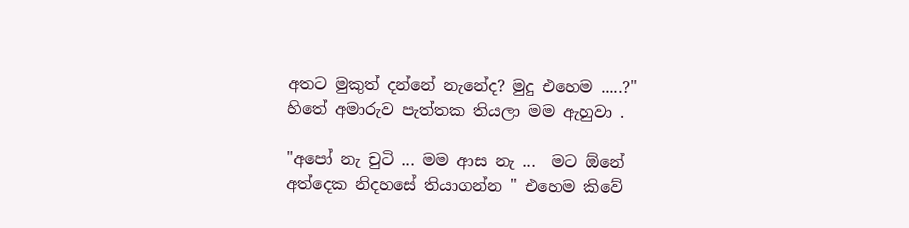අතට මුකුත් දන්නේ නැනේද? මුදු එහෙම .....?" හිතේ අමාරුව පැත්තක තියලා මම ඇහුවා .

"අපෝ නැ චුටි ... මම ආස නැ ...  මට ඕනේ අත්දෙක නිදහසේ තියාගන්න " එහෙම කිවේ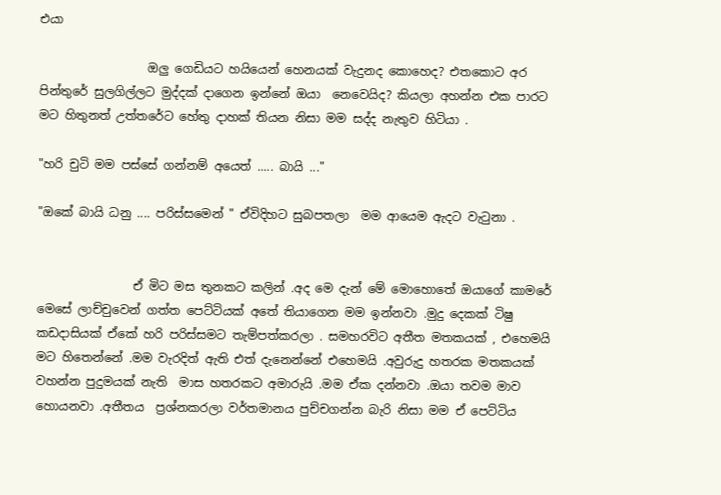එයා

                  ඔලු ගෙඩියට හයියෙන් හෙනයක් වැදුනද කොහෙද? එතකොට අර පින්තුරේ සුලගිල්ලට මුද්දක් දාගෙන ඉන්නේ ඔයා  නෙවෙයිද? කියලා අහන්න එක පාරට මට හිතුනත් උත්තරේට හේතු දාහක් තියන නිසා මම සද්ද නැතුව හිටියා .

"හරි චුටි මම පස්සේ ගන්නම් අයෙත් ..... බායි ..."

"ඔකේ බායි ධනු .... පරිස්සමෙන් " ඒවිදිහට සුබපතලා  මම ආයෙම ඇදට වැටුනා .


                ඒ මිට මස තුනකට කලින් .අද මෙ දැන් මේ මොහොතේ ඔයාගේ කාමරේ මෙසේ ලාච්චුවෙන් ගත්ත පෙට්ටියක් අතේ තියාගෙන මම ඉන්නවා .මුදු දෙකක් ටිෂු කඩදාසියක් ඒකේ හරි පරිස්සමට තැම්පත්කරලා . සමහරවිට අතීත මතකයක් , එහෙමයි මට හිතෙන්නේ .මම වැරදිත් ඇති එත් දැනෙන්නේ එහෙමයි .අවුරුදු හතරක මතකයක් වහන්න පුදුමයක් නැති  මාස හතරකට අමාරුයි .මම ඒක දන්නවා .ඔයා තවම මාව හොයනවා .අතීතය  ප්‍රශ්නකරලා වර්තමානය පුච්චගන්න බැරි නිසා මම ඒ පෙට්ටිය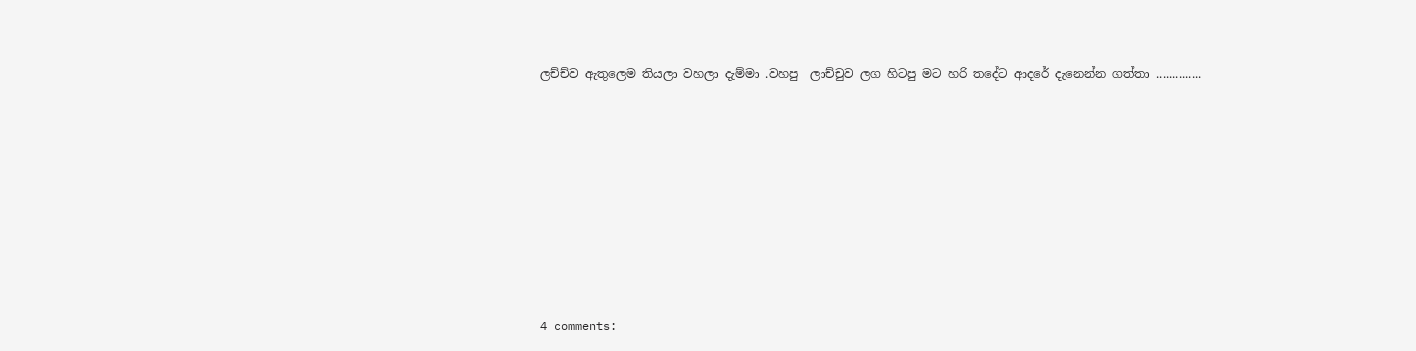ලච්ච්ව ඇතුලෙම තියලා වහලා දැම්මා .වහපු  ලාච්චුව ලග හිටපු මට හරි තදේට ආදරේ දැනෙන්න ගත්තා ..............












4 comments: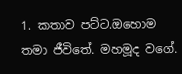1. කතාව පට්ට.ඔහොම තමා ජීවිතේ. මහමූද වගේ.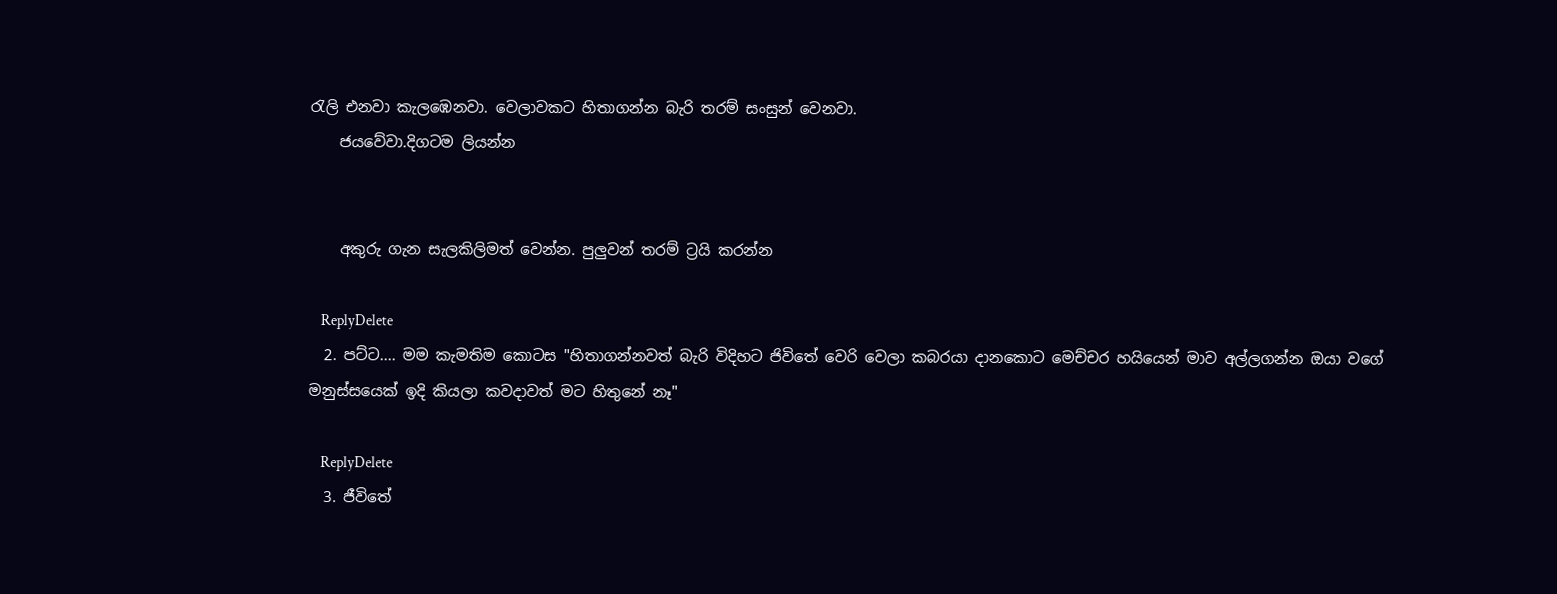රැලි එනවා කැලඹෙනවා. වෙලාවකට හිතාගන්න බැරි තරම් සංසුන් වෙනවා.
    ජයවේවා.දිගටම ලියන්න


    අකුරු ගැන සැලකිලිමත් වෙන්න. පුලුවන් තරම් ට්‍රයි කරන්න

    ReplyDelete
  2. පට්ට.... මම කැමතිම කොටස "හිතාගන්නවත් බැරි විදිහට ජිවිතේ වෙරි වෙලා කබරයා දානකොට මෙච්චර හයියෙන් මාව අල්ලගන්න ඔයා වගේ මනුස්සයෙක් ඉදි කියලා කවදාවත් මට හිතුනේ නෑ"

    ReplyDelete
  3. ජීවිතේ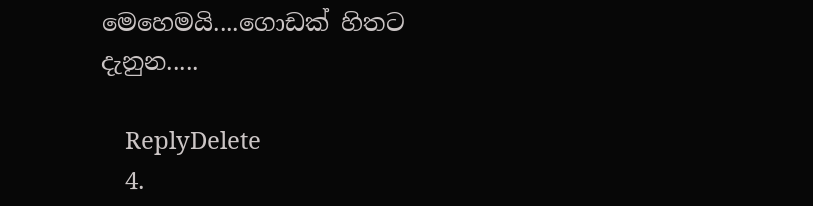මෙහෙමයි....ගොඩක් හිතට දැනුන.....

    ReplyDelete
  4.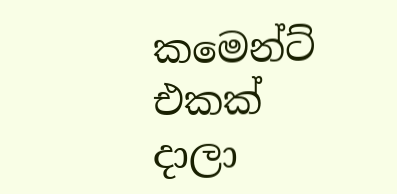කමෙන්ට් එකක් දාලා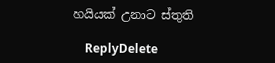හයියක් උනාට ස්තුති

    ReplyDelete